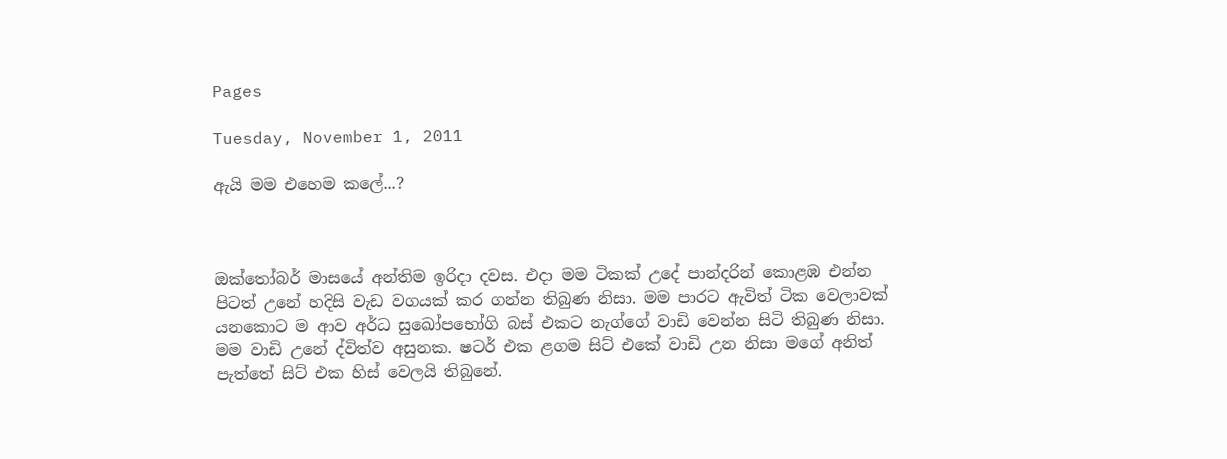Pages

Tuesday, November 1, 2011

ඇයි මම එහෙම කලේ...?



ඔක්තෝබර් මාසයේ අන්තිම ඉරිදා දවස. එදා මම ටිකක් උදේ පාන්දරින් කොළඹ එන්න පිටත් උනේ හදිසි වැඩ වගයක් කර ගන්න තිබුණ නිසා. මම පාරට ඇවිත් ටික වෙලාවක් යනකොට ම ආව අර්ධ සුඛෝපභෝගි බස් එකට නැග්ගේ වාඩි වෙන්න සිටි තිබුණ නිසා. මම වාඩි උනේ ද්විත්ව අසුනක. ෂටර් එක ළගම සිට් එකේ වාඩි උන නිසා මගේ අනිත් පැත්තේ සිට් එක හිස් වෙලයි තිබුනේ.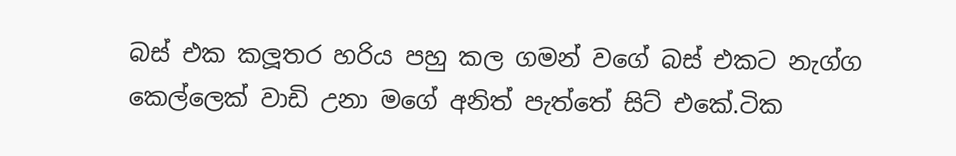බස් එක කලූතර හරිය පහු කල ගමන් වගේ බස් එකට නැග්ග කෙල්ලෙක් වාඩි උනා මගේ අනිත් පැත්තේ සිට් එකේ.ටික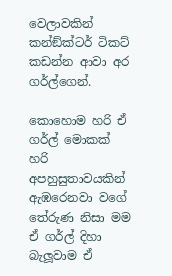වෙලාවකින් කන්ඞ්ක්ටර් ටිකට් කඩන්න ආවා අර ගර්ල්ගෙන්.

කොහොම හරි ඒ ගර්ල් මොකක් හරි අපහුසුතාවයකින් ඇඹරෙනවා වගේ තේරුණ නිසා මම ඒ ගර්ල් දිහා බැලූවාම ඒ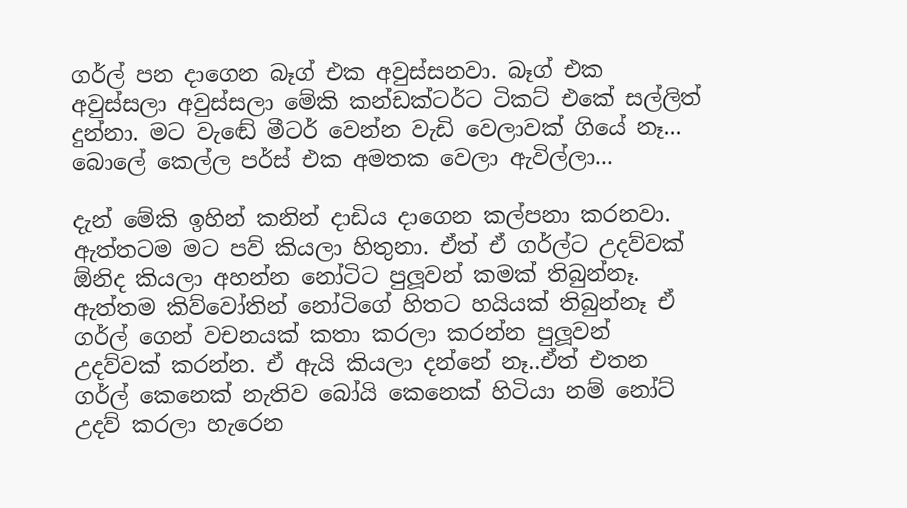ගර්ල් පන දාගෙන බෑග් එක අවුස්සනවා. බෑග් එක අවුස්සලා අවුස්සලා මේකි කන්ඩක්ටර්ට ටිකට් එකේ සල්ලිත් දුන්නා. මට වැඬේ මීටර් වෙන්න වැඩි වෙලාවක් ගියේ නෑ... බොලේ කෙල්ල පර්ස් එක අමතක වෙලා ඇවිල්ලා...

දැන් මේකි ඉහින් කනින් දාඩිය දාගෙන කල්පනා කරනවා. ඇත්තටම මට පව් කියලා හිතුනා. ඒත් ඒ ගර්ල්ට උදව්වක්  ඕනිද කියලා අහන්න නෝටිට පුලූවන් කමක් තිබුන්නෑ. ඇත්තම කිව්වෝතින් නෝටිගේ හිතට හයියක් තිබුන්නෑ ඒ ගර්ල් ගෙන් වචනයක් කතා කරලා කරන්න පුලූවන් උදව්වක් කරන්න. ඒ ඇයි කියලා දන්නේ නෑ..ඒත් එතන ගර්ල් කෙනෙක් නැතිව බෝයි කෙනෙක් හිටියා නම් නෝට් උදව් කරලා හැරෙන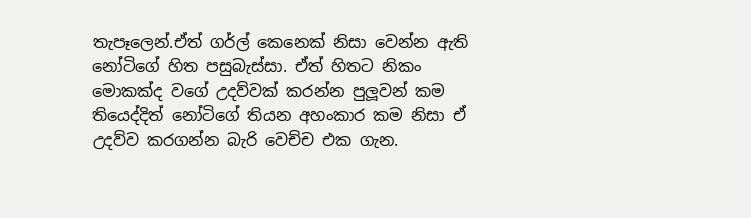තැපෑලෙන්.ඒත් ගර්ල් කෙනෙක් නිසා වෙන්න ඇති නෝටිගේ හිත පසුබැස්සා. ඒත් හිතට නිකං මොකක්ද වගේ උදව්වක් කරන්න පුලූවන් කම තියෙද්දිත් නෝටිගේ තියන අහංකාර කම නිසා ඒ උදව්ව කරගන්න බැරි වෙච්ච එක ගැන.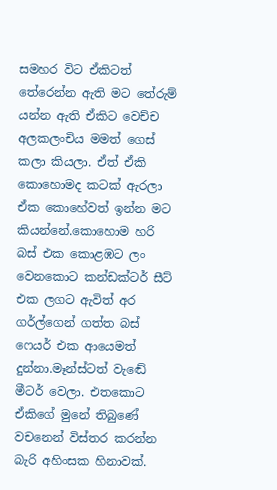සමහර විට ඒකිටත් තේරෙන්න ඇති මට තේරුම් යන්න ඇති ඒකිට වෙච්ච අලකලංචිය මමත් ගෙස් කලා කියලා. ඒත් ඒකි කොහොමද කටක් ඇරලා ඒක කොහේවත් ඉන්න මට කියන්නේ.කොහොම හරි බස් එක කොළඹට ලං වෙනකොට කන්ඩක්ටර් සීට් එක ලගට ඇවිත් අර ගර්ල්ගෙන් ගත්ත බස් ෆෙයර් එක ආයෙමත් දුන්නා.මෑන්ස්ටත් වැඬේ මීටර් වෙලා. එතකොට ඒකිගේ මුනේ තිබුණේ වචනෙන් විස්තර කරන්න බැරි අහිංසක හිනාවක්.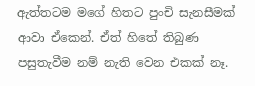ඇත්තටම මගේ හිතට පුංචි සැනසීමක් ආවා ඒකෙන්. ඒත් හිතේ තිබුණ පසුතැවීම නම් නැති වෙන එකක් නෑ.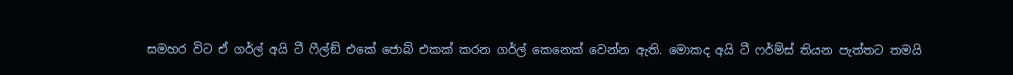සමහර විට ඒ ගර්ල් අයි ටී ෆීල්ඞ් එකේ ජොබ් එකක් කරන ගර්ල් කෙනෙක් වෙන්න ඇති. මොකද අයි ටී ෆර්ම්ස් තියන පැත්තට තමයි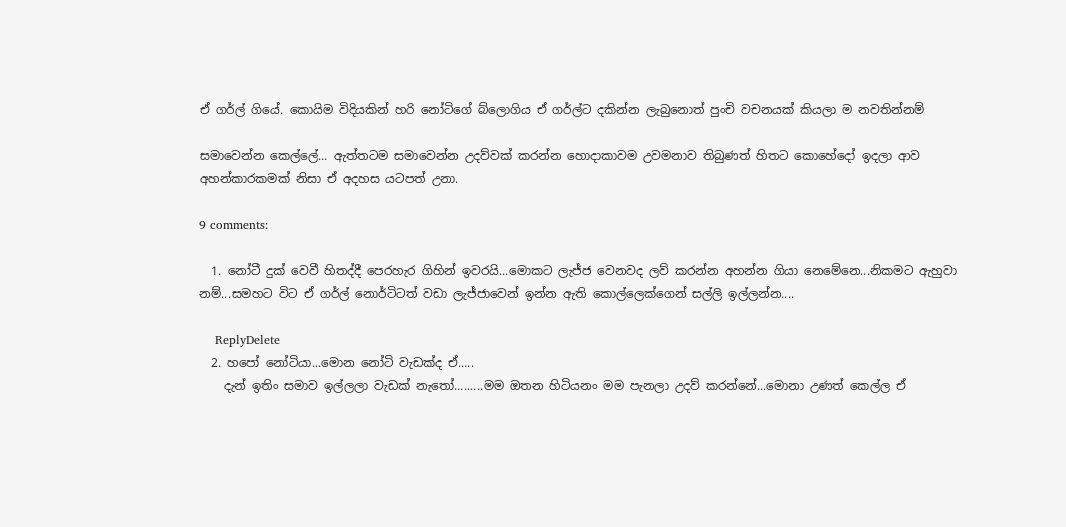ඒ ගර්ල් ගියේ. කොයිම විදියකින් හරි නෝටිගේ බ්ලොගිය ඒ ගර්ල්ට දකින්න ලැබුනොත් පුංචි වචනයක් කියලා ම නවතින්නම්

සමාවෙන්න කෙල්ලේ... ඇත්තටම සමාවෙන්න උදව්වක් කරන්න හොදාකාවම උවමනාව තිබුණත් හිතට කොහේදෝ ඉදලා ආව අහන්කාරකමක් නිසා ඒ අදහස යටපත් උනා.

9 comments:

  1. නෝටී දුක් වෙවී හිතද්දී පෙරහැර ගිහින් ඉවරයි...මොකට ලැජ්ජ වෙනවද ලව් කරන්න අහන්න ගියා නෙමේනෙ...නිකමට ඇහුවා නම්...සමහට විට ඒ ගර්ල් නොර්ටිටත් වඩා ලැජ්ජාවෙන් ඉන්න ඇති කොල්ලෙක්ගෙන් සල්ලි ඉල්ලන්න....

    ReplyDelete
  2. හපෝ නෝටියා...මොන නෝටි වැඩක්ද ඒ.....
    දැන් ඉතිං සමාව ඉල්ලලා වැඩක් නැ‍තෝ.........මම ඔතන හිටියනං මම පැනලා උදව් කරන්නේ...මොනා උණත් කෙල්ල ඒ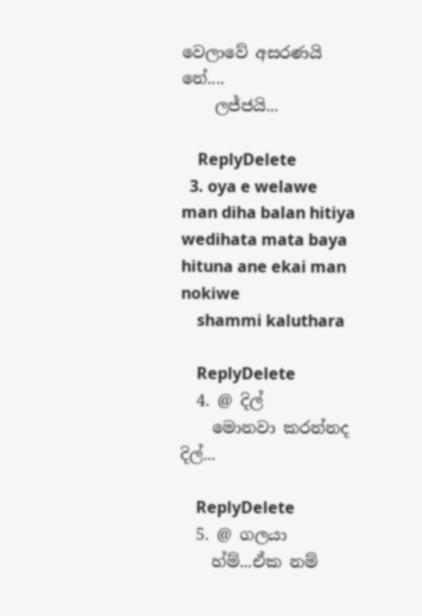වෙලාවේ අසරණයි නේ....
    ලජ්ජයි...

    ReplyDelete
  3. oya e welawe man diha balan hitiya wedihata mata baya hituna ane ekai man nokiwe
    shammi kaluthara

    ReplyDelete
  4. @ දිල්
    මොනවා කරන්නද දිල්...

    ReplyDelete
  5. @ ගලයා
    හ්ම්...ඒක නම්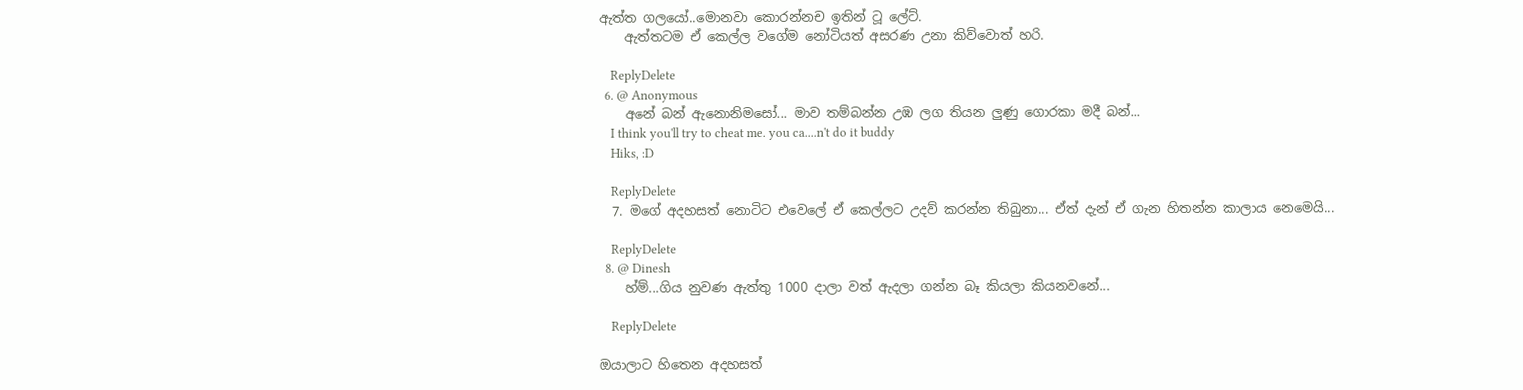ඇත්ත ගලයෝ..මොනවා කොරන්නච ඉතින් ටූ ලේට්.
    ඇත්තටම ඒ කෙල්ල වගේම නෝටියත් අසරණ උනා කිව්වොත් හරි.

    ReplyDelete
  6. @ Anonymous
    අනේ බන් ඇනොනිමසෝ... මාව තම්බන්න උඹ ලග තියන ලුණු ගොරකා මදී බන්...
    I think you'll try to cheat me. you ca....n't do it buddy
    Hiks, :D

    ReplyDelete
  7. මගේ අදහසත් නොටිට එවෙලේ ඒ කෙල්ලට උදව් කරන්න තිබුනා... ඒත් දැන් ඒ ගැන හිතන්න කාලාය නෙමෙයි...

    ReplyDelete
  8. @ Dinesh
    හ්ම්...ගිය නුවණ ඇත්තු 1000 දාලා වත් ඇදලා ගන්න බෑ කියලා කියනවනේ...

    ReplyDelete

ඔයාලාට හිතෙන අදහසත්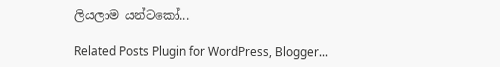ලියලාම යන්ටකෝ...

Related Posts Plugin for WordPress, Blogger...